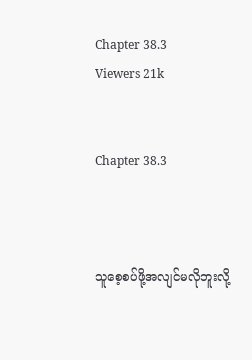Chapter 38.3
Viewers 21k


Chapter 38.3



သူစေ့စပ်ဖို့အလျင်မလိုဘူးလို့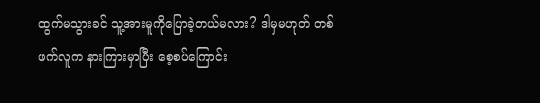ထွက်မသွားခင် သူ့အားမူကိုပြောခဲ့တယ်မလား? ဒါမှမဟုတ် တစ်ဖက်လူက နားကြားမှာပြီး စေ့စပ်ကြောင်း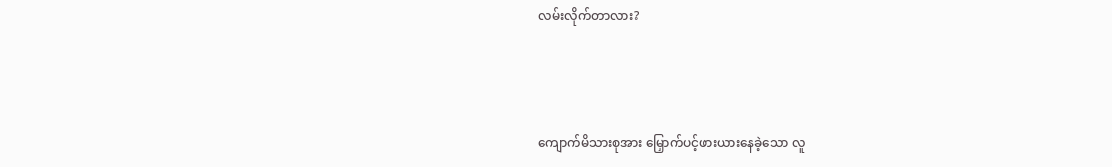လမ်းလိုက်တာလား?



ကျောက်မိသားစုအား မြှောက်ပင့်ဖားယားနေခဲ့သော လူ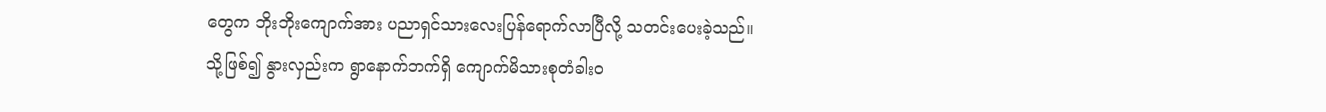တွေက ဘိုးဘိုးကျောက်အား ပညာရှင်သားလေးပြန်ရောက်လာပြီလို့ သတင်းပေးခဲ့သည်။ သို့ဖြစ်၍ နွားလှည်းက ရွာနောက်ဘက်ရှိ ကျောက်မိသားစုတံခါးဝ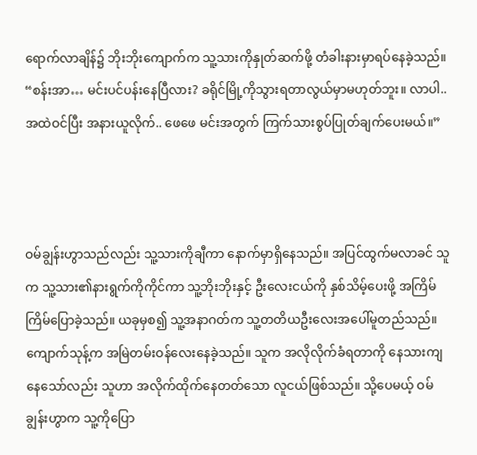ရောက်လာချိန်၌ ဘိုးဘိုးကျောက်က သူ့သားကိုနှုတ်ဆက်ဖို့ တံခါးနားမှာရပ်နေခဲ့သည်။ “စန်းအာ… မင်းပင်ပန်းနေပြီလား? ခရိုင်မြို့ကိုသွားရတာလွယ်မှာမဟုတ်ဘူး။ လာပါ..အထဲဝင်ပြီး အနားယူလိုက်.. ဖေဖေ မင်းအတွက် ကြက်သားစွပ်ပြုတ်ချက်ပေးမယ်။”



ဝမ်ချွန်းဟွာသည်လည်း သူ့သားကိုချီကာ နောက်မှာရှိနေသည်။ အပြင်ထွက်မလာခင် သူက သူ့သား၏နားရွက်ကိုကိုင်ကာ သူ့ဘိုးဘိုးနှင့် ဦးလေးငယ်ကို နှစ်သိမ့်ပေးဖို့ အကြိမ်ကြိမ်ပြောခဲ့သည်။ ယခုမှစ၍ သူ့အနာဂတ်က သူ့တတိယဦးလေးအပေါ်မူတည်သည်။ ကျောက်သုန့်က အမြဲတမ်းဝန်လေးနေခဲ့သည်။ သူက အလိုလိုက်ခံရတာကို နေသားကျနေသော်လည်း သူဟာ အလိုက်ထိုက်နေတတ်သော လူငယ်ဖြစ်သည်။ သို့ပေမယ့် ဝမ်ချွန်းဟွာက သူ့ကိုပြော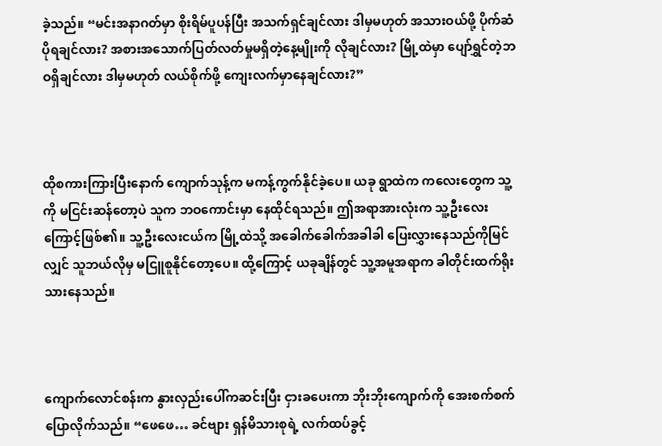ခဲ့သည်။ “မင်းအနာဂတ်မှာ စိုးရိမ်ပူပန်ပြီး အသက်ရှင်ချင်လား ဒါမှမဟုတ် အသားဝယ်ဖို့ ပိုက်ဆံပိုရချင်လား? အစားအသောက်ပြတ်လတ်မှုမရှိတဲ့နေ့မျိုးကို လိုချင်လား? မြို့ထဲမှာ ပျော်ရွှင်တဲ့ဘဝရှိချင်လား ဒါမှမဟုတ် လယ်စိုက်ဖို့ ကျေးလက်မှာနေချင်လား?”



ထိုစကားကြားပြီးနောက် ကျောက်သုန့်က မကန့်ကွက်နိုင်ခဲ့ပေ။ ယခု ရွာထဲက ကလေးတွေက သူ့ကို မငြင်းဆန်တော့ပဲ သူက ဘဝကောင်းမှာ နေထိုင်ရသည်။ ဤအရာအားလုံးက သူ့ဦးလေးကြောင့်ဖြစ်၏။ သူ့ဦးလေးငယ်က မြို့ထဲသို့ အခေါက်ခေါက်အခါခါ ပြေးလွှားနေသည်ကိုမြင်လျှင် သူဘယ်လိုမှ မငြူစူနိုင်တော့ပေ။ ထို့ကြောင့် ယခုချိန်တွင် သူ့အမူအရာက ခါတိုင်းထက်ရိုးသားနေသည်။



ကျောက်လောင်စန်းက နွားလှည်းပေါ်ကဆင်းပြီး ငှားခပေးကာ ဘိုးဘိုးကျောက်ကို အေးစက်စက်ပြောလိုက်သည်။ “ဖေဖေ… ခင်ဗျား ရှန်မိသားစုရဲ့ လက်ထပ်ခွင့်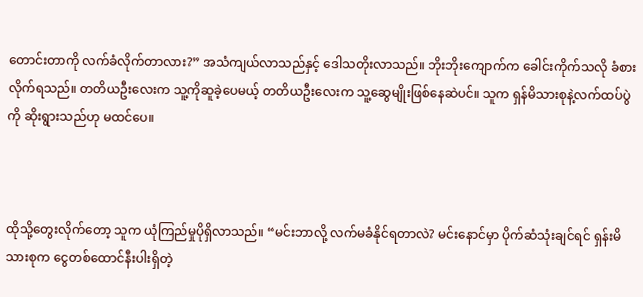တောင်းတာကို လက်ခံလိုက်တာလား?” အသံကျယ်လာသည်နှင့် ဒေါသတိုးလာသည်။ ဘိုးဘိုးကျောက်က ခေါင်းကိုက်သလို ခံစားလိုက်ရသည်။ တတိယဦးလေးက သူ့ကိုဆူခဲ့ပေမယ့် တတိယဦးလေးက သူ့ဆွေမျိုးဖြစ်နေဆဲပင်။ သူက ရှန်မိသားစုနဲ့လက်ထပ်ပွဲကို ဆိုးရွားသည်ဟု မထင်ပေ။



ထိုသို့တွေးလိုက်တော့ သူက ယုံကြည်မှုပိုရှိလာသည်။ “မင်းဘာလို့ လက်မခံနိုင်ရတာလဲ? မင်းနောင်မှာ ပိုက်ဆံသုံးချင်ရင် ရှန်းမိသားစုက ငွေတစ်ထောင်နီးပါးရှိတဲ့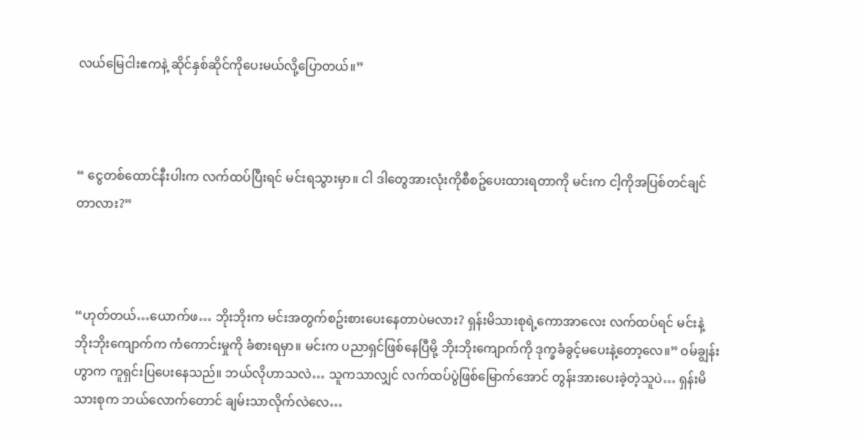လယ်မြေငါးဧကနဲ့ ဆိုင်နှစ်ဆိုင်ကိုပေးမယ်လို့ပြောတယ်။”



“ ငွေတစ်ထောင်နီးပါးက လက်ထပ်ပြီးရင် မင်းရသွားမှာ။ ငါ ဒါတွေအားလုံးကိုစီစဥ်ပေးထားရတာကို မင်းက ငါ့ကိုအပြစ်တင်ချင်တာလား?”



“ဟုတ်တယ်…ယောက်ဖ… ဘိုးဘိုးက မင်းအတွက်စဥ်းစားပေးနေတာပဲမလား? ရှန်းမိသားစုရဲ့ကောအာလေး လက်ထပ်ရင် မင်းနဲ့ ဘိုးဘိုးကျောက်က ကံကောင်းမှုကို ခံစားရမှာ။ မင်းက ပညာရှင်ဖြစ်နေပြီမို့ ဘိုးဘိုးကျောက်ကို ဒုက္ခခံခွင့်မပေးနဲ့တော့လေ။” ဝမ်ချွန်းဟွာက ကူရှင်းပြပေးနေသည်။ ဘယ်လိုဟာသလဲ… သူကသာလျှင် လက်ထပ်ပွဲဖြစ်မြောက်အောင် တွန်းအားပေးခဲ့တဲ့သူပဲ… ရှန်းမိသားစုက ဘယ်လောက်တောင် ချမ်းသာလိုက်လဲလေ…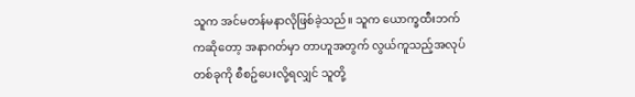သူက အင်မတန်မနာလိုဖြစ်ခဲ့သည်။ သူက ယောက္ခထီးဘက်ကဆိုတော့ အနာဂတ်မှာ တာဟူအတွက် လွယ်ကူသည့်အလုပ်တစ်ခုကို စီစဥ်ပေးလို့ရလျှင် သူတို့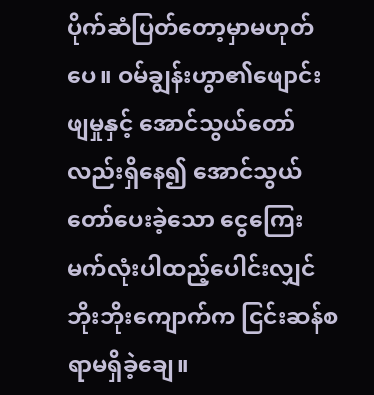ပိုက်ဆံပြတ်တော့မှာမဟုတ်ပေ။ ဝမ်ချွန်းဟွာ၏ဖျောင်းဖျမှုနှင့် အောင်သွယ်တော်လည်းရှိနေ၍ အောင်သွယ်တော်ပေးခဲ့သော ငွေကြေးမက်လုံးပါထည့်ပေါင်းလျှင် ဘိုးဘိုးကျောက်က ငြင်းဆန်စရာမရှိခဲ့ချေ။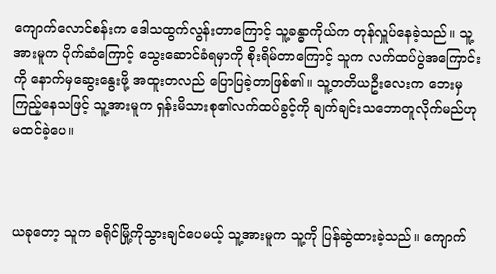ကျောက်လောင်စန်းက ဒေါသထွက်လွန်းတာကြောင့် သူ့ခန္ဓာကိုယ်က တုန်လှူပ်နေခဲ့သည်။ သူ့အားမူက ပိုက်ဆံကြောင့် သွေးဆောင်ခံရမှာကို စိုးရိမ်တာကြောင့် သူက လက်ထပ်ပွဲအကြောင်းကို နောက်မှဆွေးနွေးဖို့ အထူးတလည် ပြောပြခဲ့တာဖြစ်၏။ သူ့တတိယဦးလေးက ဘေးမှကြည့်နေသဖြင့် သူ့အားမူက ရှန်းမိသားစု၏လက်ထပ်ခွင့်ကို ချက်ချင်းသဘောတူလိုက်မည်ဟု မထင်ခဲ့ပေ။



ယခုတော့ သူက ခရိုင်မြို့ကိုသွားချင်ပေမယ့် သူ့အားမူက သူ့ကို ပြန်ဆွဲထားခဲ့သည်။ ကျောက်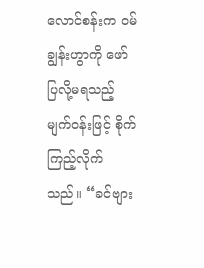လောင်စန်းက ဝမ်ချွန်းဟွာကို ဖော်ပြလို့မရသည့်မျက်ဝန်းဖြင့် စိုက်ကြည့်လိုက်သည်။ “ခင်ဗျား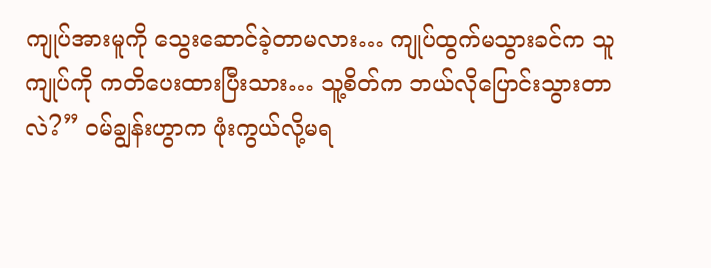ကျုပ်အားမူကို သွေးဆောင်ခဲ့တာမလား… ကျုပ်ထွက်မသွားခင်က သူကျုပ်ကို ကတိပေးထားပြီးသား… သူ့စိတ်က ဘယ်လိုပြောင်းသွားတာလဲ?” ဝမ်ချွန်းဟွာက ဖုံးကွယ်လို့မရ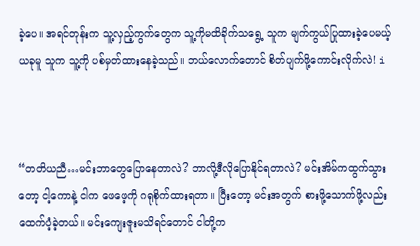ခဲ့ပေ။ အရင်တုန်းက သူ့လှည့်ကွက်တွေက သူ့ကိုမထိခိုက်သရွေ့ သူက မျက်ကွယ်ပြုထားခဲ့ပေမယ့် ယခုမူ သူက သူ့ကို ပစ်မှတ်ထားနေခဲ့သည်။ ဘယ်လောက်တောင် စိတ်ပျက်ဖို့ကောင်းလိုက်လဲ! i



“တတိယညီ…မင်းဘာတွေပြောနေတာလဲ? ဘာလို့ဒီလိုပြောနိုင်ရတာလဲ? မင်းအိမ်ကထွက်သွားတော့ ငါ့ကောနဲ့ ငါက ဖေဖေ့ကို ဂရုစိုက်ထားရတာ။ ပြီးတော့ မင်းအတွက် စားဖို့သောက်ဖို့လည်း ထေက်ပံ့ခဲ့တယ်။ မင်းကျေးဇူးမသိရင်တောင် ငါတို့က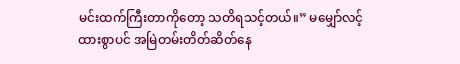မင်းထက်ကြီးတာကိုတော့ သတိရသင့်တယ်။” မမျှော်လင့်ထားစွာပင် အမြဲတမ်းတိတ်ဆိတ်နေ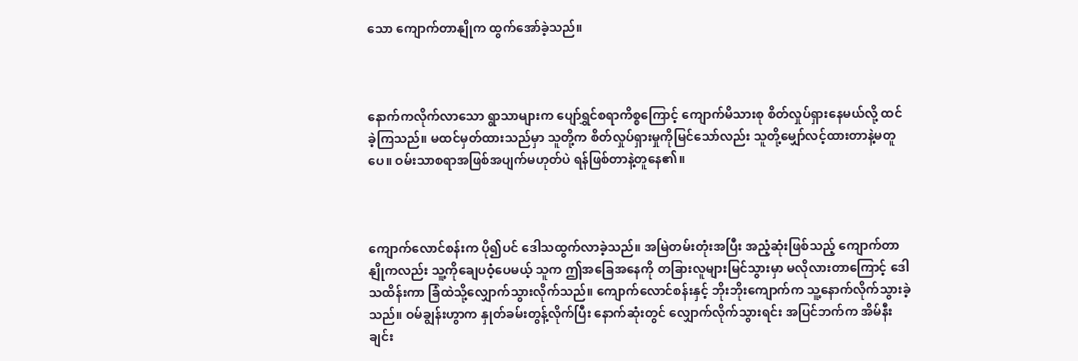သော ကျောက်တာနျိုက ထွက်အော်ခဲ့သည်။



နောက်ကလိုက်လာသော ရွာသာများက ပျော်ရွှင်စရာကိစ္စကြောင့် ကျောက်မိသားစု စိတ်လှုပ်ရှားနေမယ်လို့ ထင်ခဲ့ကြသည်။ မထင်မှတ်ထားသည်မှာ သူတို့က စိတ်လှုပ်ရှားမှုကိုမြင်သော်လည်း သူတို့မျှော်လင့်ထားတာနဲ့မတူပေ။ ဝမ်းသာစရာအဖြစ်အပျက်မဟုတ်ပဲ ရန်ဖြစ်တာနဲ့တူနေ၏။



ကျောက်လောင်စန်းက ပို၍ပင် ဒေါသထွက်လာခဲ့သည်။ အမြဲတမ်းတုံးအပြီး အညံ့ဆုံးဖြစ်သည့် ကျောက်တာနျိုကလည်း သူ့ကိုချေပဝံ့ပေမယ့် သူက ဤအခြေအနေကို တခြားလူများမြင်သွားမှာ မလိုလားတာကြောင့် ဒေါသထိန်းကာ ခြံထဲသို့လျှောက်သွားလိုက်သည်။ ကျောက်လောင်စန်းနှင့် ဘိုးဘိုးကျောက်က သူ့နောက်လိုက်သွားခဲ့သည်။ ဝမ်ချွန်းဟွာက နှုတ်ခမ်းတွန့်လိုက်ပြီး နောက်ဆုံးတွင် လျှောက်လိုက်သွားရင်း အပြင်ဘက်က အိမ်နီးချင်း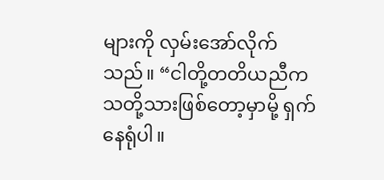များကို လှမ်းအော်လိုက်သည်။ “ငါတို့တတိယညီက သတို့သားဖြစ်တော့မှာမို့ ရှက်နေရုံပါ။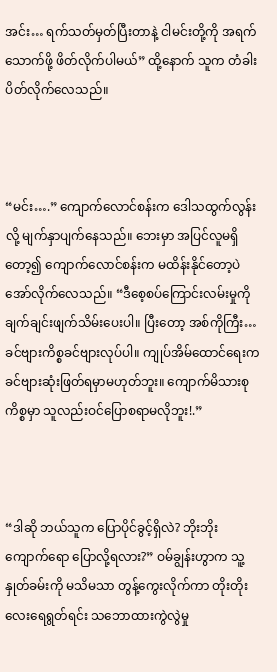အင်း… ရက်သတ်မှတ်ပြီးတာနဲ့ ငါမင်းတို့ကို အရက်သောက်ဖို့ ဖိတ်လိုက်ပါမယ်” ထို့နောက် သူက တံခါးပိတ်လိုက်လေသည်။



“မင်း….” ကျောက်လောင်စန်းက ဒေါသထွက်လွန်းလို့ မျက်နှာပျက်နေသည်။ ဘေးမှာ အပြင်လူမရှိတော့၍ ကျောက်လောင်စန်းက မထိန်းနိုင်တော့ပဲ အော်လိုက်လေသည်။ “ဒီစေ့စပ်ကြောင်းလမ်းမှုကို ချက်ချင်းဖျက်သိမ်းပေးပါ။ ပြီးတော့ အစ်ကိုကြီး… ခင်ဗျားကိစ္စခင်ဗျားလုပ်ပါ။ ကျုပ်အိမ်ထောင်ရေးက ခင်ဗျားဆုံးဖြတ်ရမှာမဟုတ်ဘူး။ ကျောက်မိသားစုကိစ္စမှာ သူလည်းဝင်ပြောစရာမလိုဘူး!.”



“ဒါဆို ဘယ်သူက ပြောပိုင်ခွင့်ရှိလဲ? ဘိုးဘိုးကျောက်ရော ပြောလို့ရလား?” ဝမ်ချွန်းဟွာက သူ့နှုတ်ခမ်းကို မသိမသာ တွန့်ကွေးလိုက်ကာ တိုးတိုးလေးရေရွတ်ရင်း သဘောထားကွဲလွဲမှု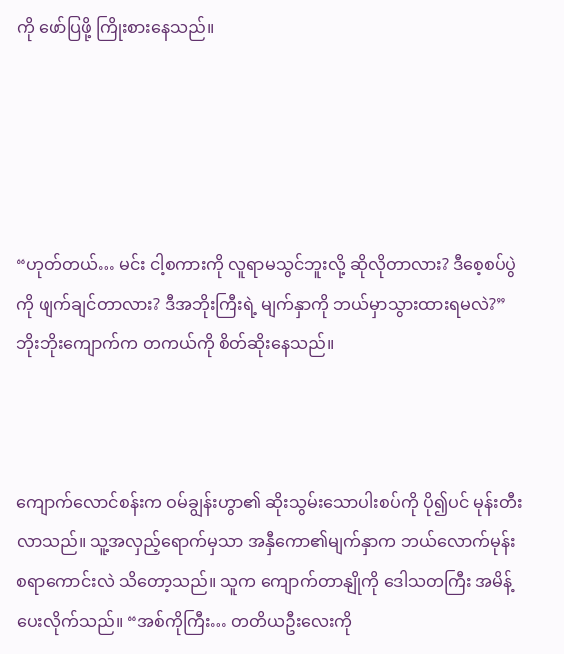ကို ဖော်ပြဖို့ ကြိုးစားနေသည်။





“ဟုတ်တယ်… မင်း ငါ့စကားကို လူရာမသွင်ဘူးလို့ ဆိုလိုတာလား? ဒီစေ့စပ်ပွဲကို ဖျက်ချင်တာလား? ဒီအဘိုးကြီးရဲ့ မျက်နှာကို ဘယ်မှာသွားထားရမလဲ?” ဘိုးဘိုးကျောက်က တကယ်ကို စိတ်ဆိုးနေသည်။



ကျောက်လောင်စန်းက ဝမ်ချွန်းဟွာ၏ ဆိုးသွမ်းသောပါးစပ်ကို ပို၍ပင် မုန်းတီးလာသည်။ သူ့အလှည့်ရောက်မှသာ အနှီကော၏မျက်နှာက ဘယ်လောက်မုန်းစရာကောင်းလဲ သိတော့သည်။ သူက ကျောက်တာနျိုကို ဒေါသတကြီး အမိန့်ပေးလိုက်သည်။ “အစ်ကိုကြီး… တတိယဦးလေးကို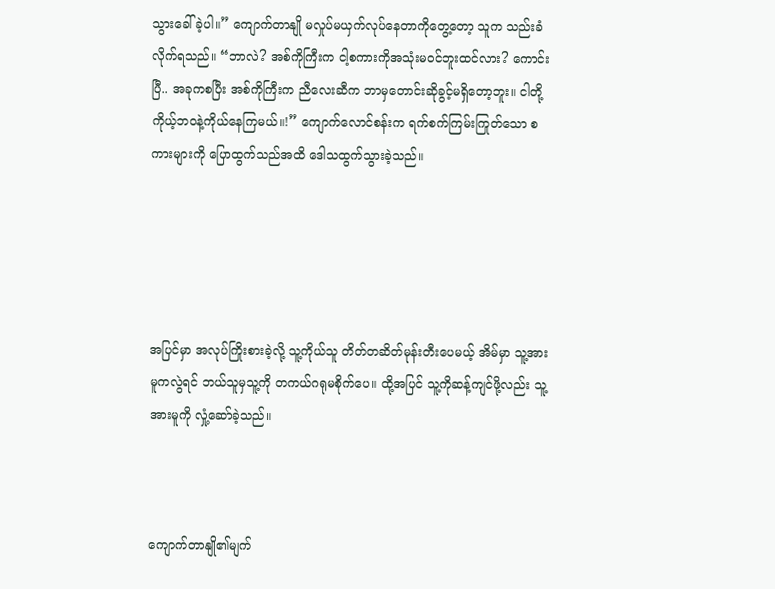သွားခေါ်ခဲ့ပါ။” ကျောက်တာနျို မလှုပ်မယှက်လုပ်နေတာကိုတွေ့တော့ သူက သည်းခံလိုက်ရသည်။ “ဘာလဲ? အစ်ကိုကြီးက ငါ့စကားကိုအသုံးမဝင်ဘူးထင်လား? ကောင်းပြီ.. အခုကစပြီး အစ်ကိုကြီးက ညီလေးဆီက ဘာမှတောင်းဆိုခွင့်မရှိတော့ဘူး။ ငါတို့ ကိုယ့်ဘဝနဲ့ကိုယ်နေကြမယ်။!” ကျောက်လောင်စန်းက ရက်စက်ကြမ်းကြုတ်သော စကားများကို ပြောထွက်သည်အထိ ဒေါသထွက်သွားခဲ့သည်။





အပြင်မှာ အလုပ်ကြိုးစားခဲ့လို့ သူ့ကိုယ်သူ တိတ်တဆိတ်မုန်းတီးပေမယ့် အိမ်မှာ သူ့အားမူကလွဲရင် ဘယ်သူမှသူ့ကို တကယ်ဂရုမစိုက်ပေ။ ထို့အပြင် သူ့ကိုဆန့်ကျင်ဖို့လည်း သူ့အားမူကို လှုံ့ဆော်ခဲ့သည်။



ကျောက်တာနျို၏မျက်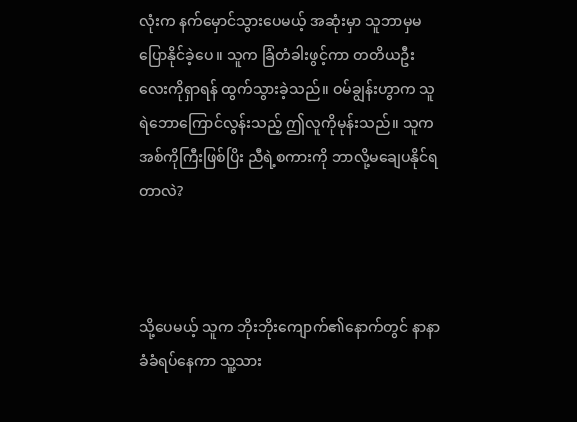လုံးက နက်မှောင်သွားပေမယ့် အဆုံးမှာ သူဘာမှမပြောနိုင်ခဲ့ပေ။ သူက ခြံတံခါးဖွင့်ကာ တတိယဦးလေးကိုရှာရန် ထွက်သွားခဲ့သည်။ ဝမ်ချွန်းဟွာက သူရဲဘောကြောင်လွန်းသည့် ဤလူကိုမုန်းသည်။ သူက အစ်ကိုကြီးဖြစ်ပြိး ညီရဲ့စကားကို ဘာလို့မချေပနိုင်ရတာလဲ?



သို့ပေမယ့် သူက ဘိုးဘိုးကျောက်၏နောက်တွင် နာနာခံခံရပ်နေကာ သူ့သား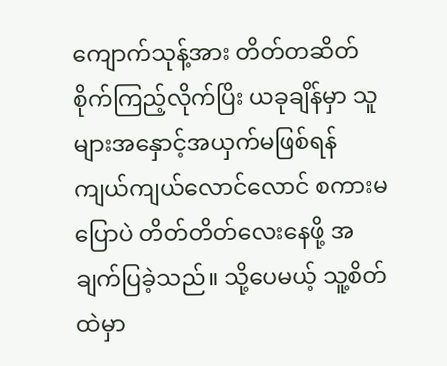ကျောက်သုန့်အား တိတ်တဆိတ်စိုက်ကြည့်လိုက်ပြိး ယခုချိန်မှာ သူများအနှောင့်အယှက်မဖြစ်ရန် ကျယ်ကျယ်လောင်လောင် စကားမပြောပဲ တိတ်တိတ်လေးနေဖို့ အချက်ပြခဲ့သည်။ သို့ပေမယ့် သူ့စိတ်ထဲမှာ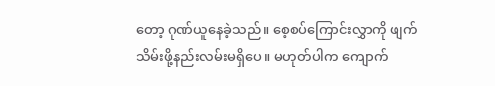တော့ ဂုဏ်ယူနေခဲ့သည်။ စေ့စပ်ကြောင်းလွှာကို ဖျက်သိမ်းဖို့နည်းလမ်းမရှိပေ။ မဟုတ်ပါက ကျောက်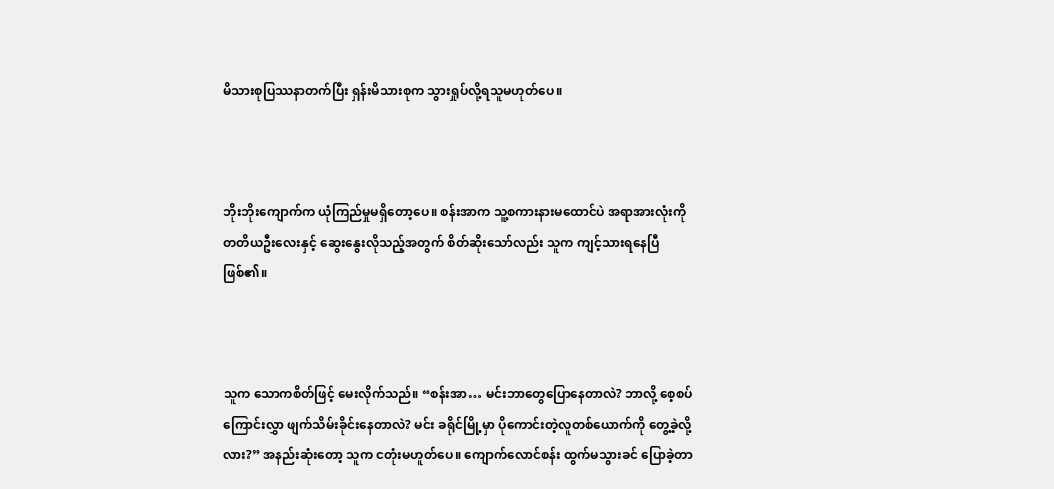မိသားစုပြဿနာတက်ပြီး ရှန်းမိသားစုက သွားရှုပ်လို့ရသူမဟုတ်ပေ။



ဘိုးဘိုးကျောက်က ယုံကြည်မှုမရှိတော့ပေ။ စန်းအာက သူ့စကားနားမထောင်ပဲ အရာအားလုံးကို တတိယဦးလေးနှင့် ဆွေးနွေးလိုသည့်အတွက် စိတ်ဆိုးသော်လည်း သူက ကျင့်သားရနေပြီဖြစ်၏။



သူက သောကစိတ်ဖြင့် မေးလိုက်သည်။ “စန်းအာ… မင်းဘာတွေပြောနေတာလဲ? ဘာလို့ စေ့စပ်ကြောင်းလွှာ ဖျက်သိမ်းခိုင်းနေတာလဲ? မင်း ခရိုင်မြို့မှာ ပိုကောင်းတဲ့လူတစ်ယောက်ကို တွေ့ခဲ့လို့လား?” အနည်းဆုံးတော့ သူက ငတုံးမဟူတ်ပေ။ ကျောက်လောင်စန်း ထွက်မသွားခင် ပြောခဲ့တာ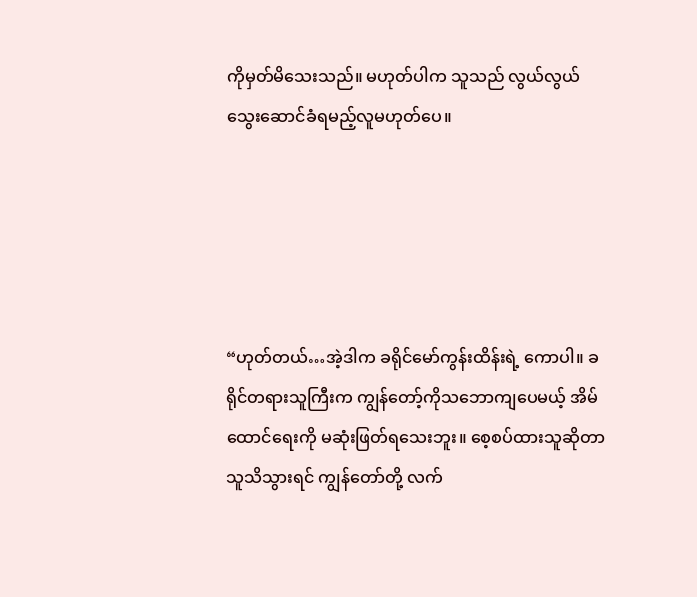ကိုမှတ်မိသေးသည်။ မဟုတ်ပါက သူသည် လွယ်လွယ်သွေးဆောင်ခံရမည့်လူမဟုတ်ပေ။





“ဟုတ်တယ်…အဲ့ဒါက ခရိုင်မော်ကွန်းထိန်းရဲ့ ကောပါ။ ခရိုင်တရားသူကြီးက ကျွန်တော့်ကိုသဘောကျပေမယ့် အိမ်ထောင်ရေးကို မဆုံးဖြတ်ရသေးဘူး။ စေ့စပ်ထားသူဆိုတာ သူသိသွားရင် ကျွန်တော်တို့ လက်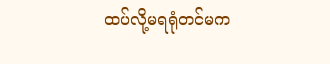ထပ်လို့မရရုံတင်မက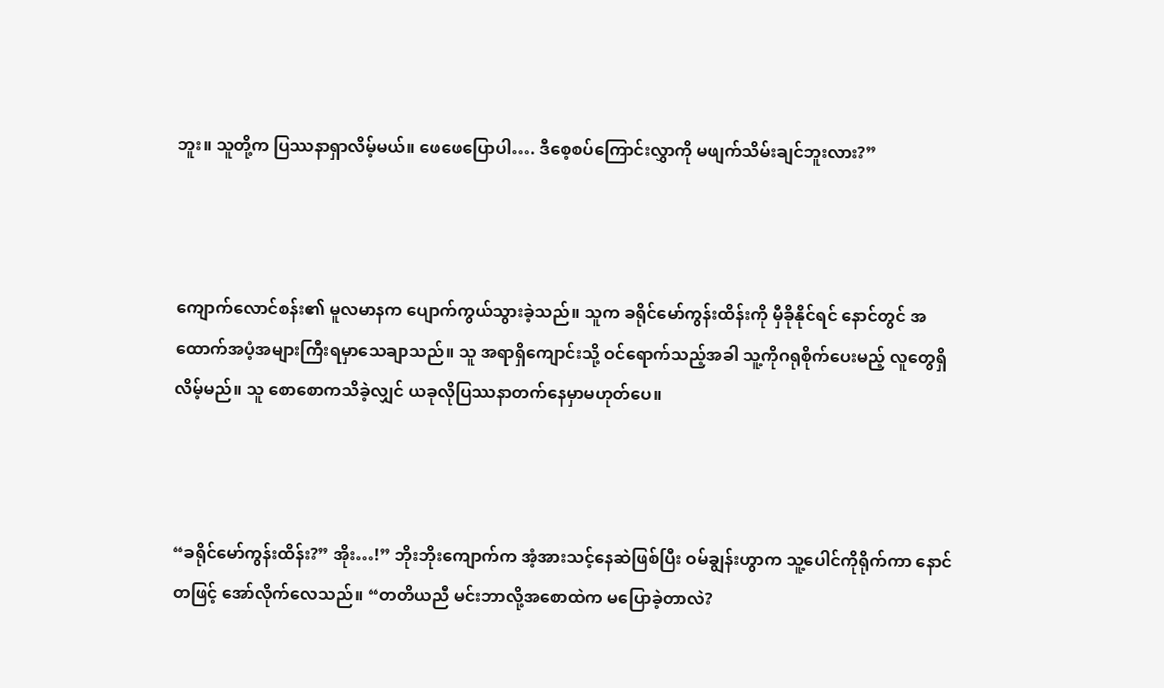ဘူး။ သူတို့က ပြဿနာရှာလိမ့်မယ်။ ဖေဖေပြောပါ…. ဒီစေ့စပ်ကြောင်းလွှာကို မဖျက်သိမ်းချင်ဘူးလား?”



ကျောက်လောင်စန်း၏ မူလမာနက ပျောက်ကွယ်သွားခဲ့သည်။ သူက ခရိုင်မော်ကွန်းထိန်းကို မှီခိုနိုင်ရင် နောင်တွင် အထောက်အပံ့အများကြီးရမှာသေချာသည်။ သူ အရာရှိကျောင်းသို့ ဝင်ရောက်သည့်အခါ သူ့ကိုဂရုစိုက်ပေးမည့် လူတွေရှိလိမ့်မည်။ သူ စောစောကသိခဲ့လျှင် ယခုလိုပြဿနာတက်နေမှာမဟုတ်ပေ။



“ခရိုင်မော်ကွန်းထိန်း?” အိုး…!” ဘိုးဘိုးကျောက်က အံ့အားသင့်နေဆဲဖြစ်ပြီး ဝမ်ချွန်းဟွာက သူ့ပေါင်ကိုရိုက်ကာ နောင်တဖြင့် အော်လိုက်လေသည်။ “တတိယညီ မင်းဘာလို့အစောထဲက မပြောခဲ့တာလဲ?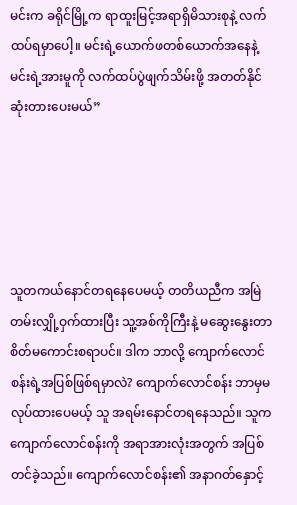မင်းက ခရိုင်မြို့က ရာထူးမြင့်အရာရှိမိသားစုနဲ့ လက်ထပ်ရမှာပေါ့။ မင်းရဲ့ယောက်ဖတစ်ယောက်အနေနဲ့ မင်းရဲ့အားမူကို လက်ထပ်ပွဲဖျက်သိမ်းဖို့ အတတ်နိုင်ဆုံးတားပေးမယ်”





သူတကယ်နောင်တရနေပေမယ့် တတိယညီက အမြဲတမ်းလျှို့ဝှက်ထားပြီး သူ့အစ်ကိုကြီးနဲ့ မဆွေးနွေးတာ စိတ်မကောင်းစရာပင်။ ဒါက ဘာလို့ ကျောက်လောင်စန်းရဲ့အပြစ်ဖြစ်ရမှာလဲ? ကျောက်လောင်စန်း ဘာမှမလုပ်ထားပေမယ့် သူ အရမ်းနောင်တရနေသည်။ သူက ကျောက်လောင်စန်းကို အရာအားလုံးအတွက် အပြစ်တင်ခဲ့သည်။ ကျောက်လောင်စန်း၏ အနာဂတ်နှောင့်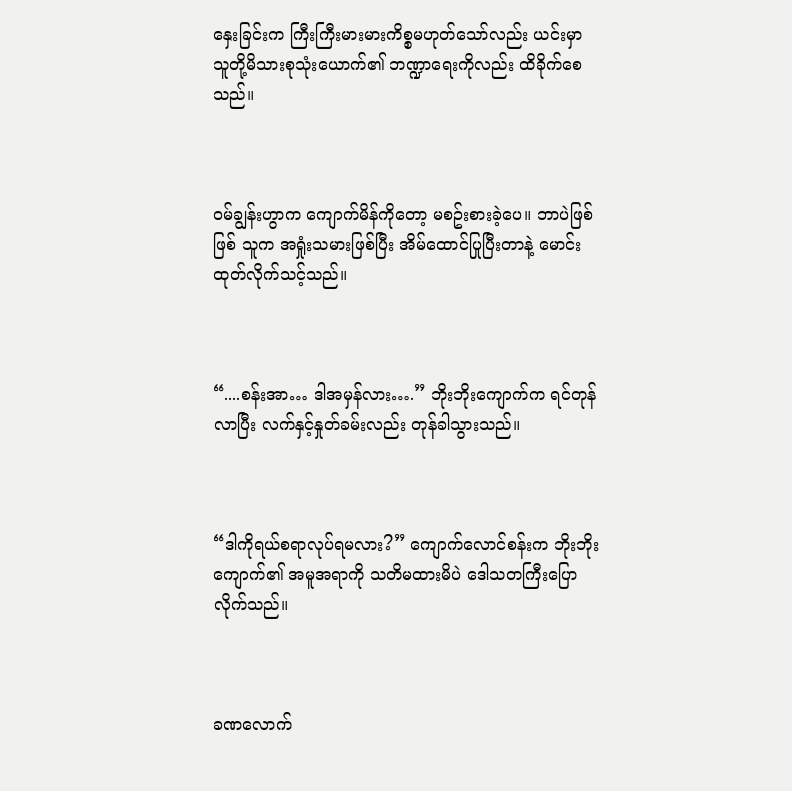နှေးခြင်းက ကြီးကြီးမားမားကိစ္စမဟုတ်သော်လည်း ယင်းမှာ သူတို့မိသားစုသုံးယောက်၏ ဘဏ္ဍာရေးကိုလည်း ထိခိုက်စေသည်။



ဝမ်ချွန်းဟွာက ကျောက်မိန်ကိုတော့ မစဥ်းစားခဲ့ပေ။ ဘာပဲဖြစ်ဖြစ် သူက အရှုံးသမားဖြစ်ပြီး အိမ်ထောင်ပြုပြီးတာနဲ့ မောင်းထုတ်လိုက်သင့်သည်။



“....စန်းအာ… ဒါအမှန်လား….” ဘိုးဘိုးကျောက်က ရင်တုန်လာပြီး လက်နှင့်နှုတ်ခမ်းလည်း တုန်ခါသွားသည်။



“ဒါကိုရယ်စရာလုပ်ရမလား?” ကျောက်လောင်စန်းက ဘိုးဘိုးကျောက်၏ အမူအရာကို သတိမထားမိပဲ ဒေါသတကြီးပြောလိုက်သည်။



ခဏလောက်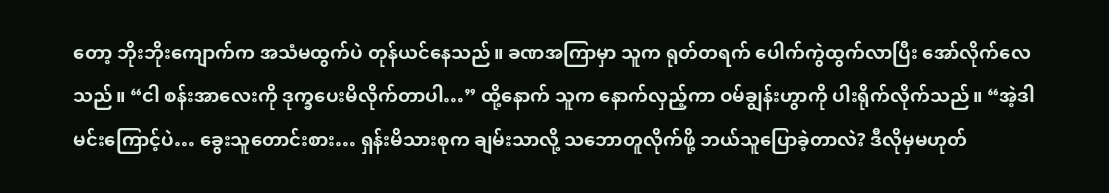တော့ ဘိုးဘိုးကျောက်က အသံမထွက်ပဲ တုန်ယင်နေသည်။ ခဏအကြာမှာ သူက ရုတ်တရက် ပေါက်ကွဲထွက်လာပြီး အော်လိုက်လေသည်။ “ငါ စန်းအာလေးကို ဒုက္ခပေးမိလိုက်တာပါ…” ထို့နောက် သူက နောက်လှည့်ကာ ဝမ်ချွန်းဟွာကို ပါးရိုက်လိုက်သည်။ “အဲ့ဒါမင်းကြောင့်ပဲ… ခွေးသူတောင်းစား… ရှန်းမိသားစုက ချမ်းသာလို့ သဘောတူလိုက်ဖို့ ဘယ်သူပြောခဲ့တာလဲ? ဒီလိုမှမဟုတ်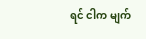ရင် ငါက မျက်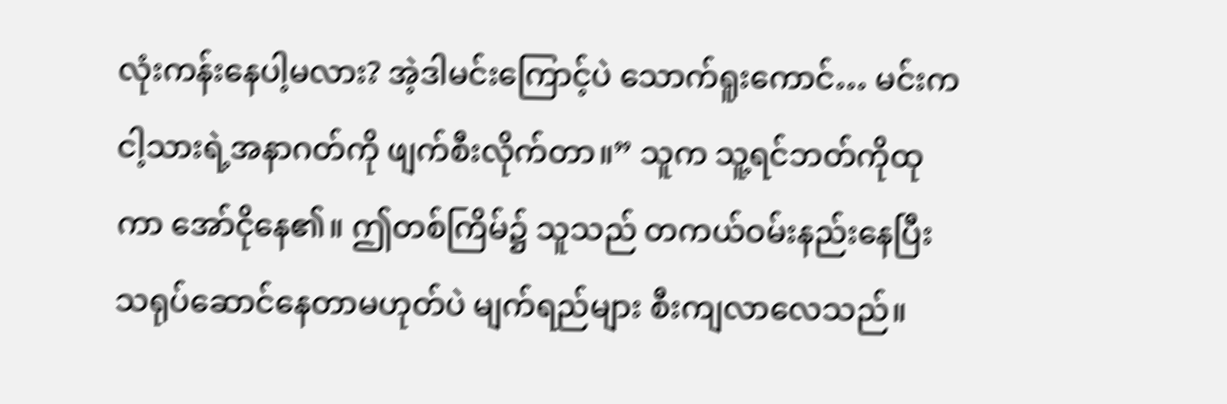လုံးကန်းနေပါ့မလား? အဲ့ဒါမင်းကြောင့်ပဲ သောက်ရူးကောင်… မင်းက ငါ့သားရဲ့အနာဂတ်ကို ဖျက်စီးလိုက်တာ။” သူက သူ့ရင်ဘတ်ကိုထုကာ အော်ငိုနေ၏။ ဤတစ်ကြိမ်၌ သူသည် တကယ်ဝမ်းနည်းနေပြီး သရုပ်ဆောင်နေတာမဟုတ်ပဲ မျက်ရည်များ စီးကျလာလေသည်။